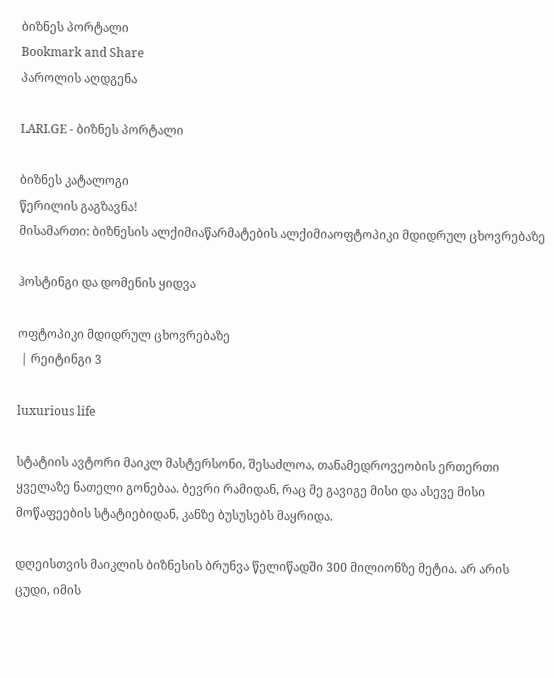ბიზნეს პორტალი
Bookmark and Share
პაროლის აღდგენა

LARI.GE - ბიზნეს პორტალი

ბიზნეს კატალოგი
წერილის გაგზავნა!
მისამართი: ბიზნესის ალქიმიაწარმატების ალქიმიაოფტოპიკი მდიდრულ ცხოვრებაზე

ჰოსტინგი და დომენის ყიდვა

ოფტოპიკი მდიდრულ ცხოვრებაზე
 | რეიტინგი 3

luxurious life

სტატიის ავტორი მაიკლ მასტერსონი, შესაძლოა, თანამედროვეობის ერთერთი ყველაზე ნათელი გონებაა. ბევრი რამიდან, რაც მე გავიგე მისი და ასევე მისი მოწაფეების სტატიებიდან, კანზე ბუსუსებს მაყრიდა.

დღეისთვის მაიკლის ბიზნესის ბრუნვა წელიწადში 300 მილიონზე მეტია. არ არის ცუდი, იმის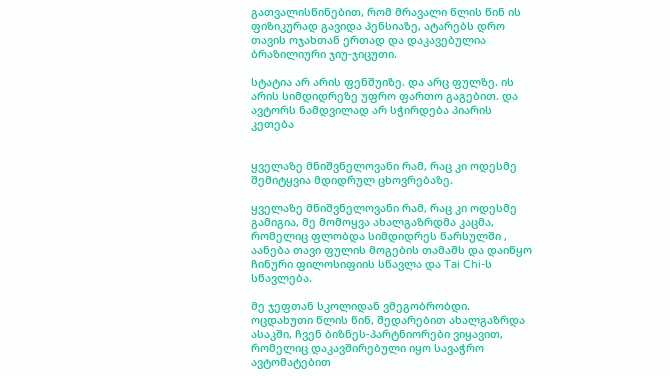გათვალისწინებით, რომ მრავალი წლის წინ ის ფიზიკურად გავიდა პენსიაზე, ატარებს დრო თავის ოჯახთან ერთად და დაკავებულია ბრაზილიური ჯიუ-ჯიცუთი.

სტატია არ არის ფენშუიზე. და არც ფულზე. ის არის სიმდიდრეზე უფრო ფართო გაგებით. და ავტორს ნამდვილად არ სჭირდება პიარის კეთება


ყველაზე მნიშვნელოვანი რამ, რაც კი ოდესმე შემიტყვია მდიდრულ ცხოვრებაზე.

ყველაზე მნიშვნელოვანი რამ, რაც კი ოდესმე გამიგია, მე მომოყვა ახალგაზრდმა კაცმა, რომელიც ფლობდა სიმდიდრეს წარსულში , აანება თავი ფულის მოგების თამაშს და დაიწყო ჩინური ფილოსიფიის სწავლა და Tai Chi-ს სწავლება.

მე ჯეფთან სკოლიდან ვმეგობრობდი. ოცდახუთი წლის წინ, შედარებით ახალგაზრდა ასაკში, ჩვენ ბიზნეს-პარტნიორები ვიყავით, რომელიც დაკავშირებული იყო სავაჭრო ავტომატებით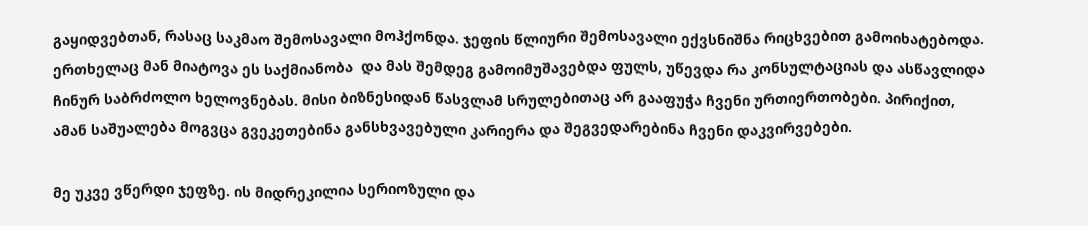გაყიდვებთან, რასაც საკმაო შემოსავალი მოჰქონდა. ჯეფის წლიური შემოსავალი ექვსნიშნა რიცხვებით გამოიხატებოდა.
ერთხელაც მან მიატოვა ეს საქმიანობა  და მას შემდეგ გამოიმუშავებდა ფულს, უწევდა რა კონსულტაციას და ასწავლიდა ჩინურ საბრძოლო ხელოვნებას. მისი ბიზნესიდან წასვლამ სრულებითაც არ გააფუჭა ჩვენი ურთიერთობები. პირიქით, ამან საშუალება მოგვცა გვეკეთებინა განსხვავებული კარიერა და შეგვედარებინა ჩვენი დაკვირვებები.

მე უკვე ვწერდი ჯეფზე. ის მიდრეკილია სერიოზული და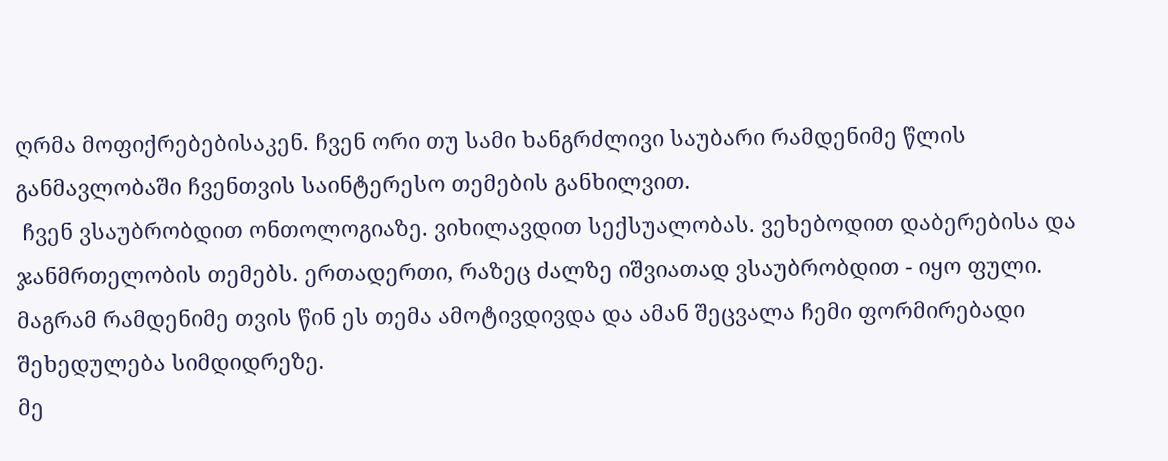ღრმა მოფიქრებებისაკენ. ჩვენ ორი თუ სამი ხანგრძლივი საუბარი რამდენიმე წლის განმავლობაში ჩვენთვის საინტერესო თემების განხილვით.
 ჩვენ ვსაუბრობდით ონთოლოგიაზე. ვიხილავდით სექსუალობას. ვეხებოდით დაბერებისა და ჯანმრთელობის თემებს. ერთადერთი, რაზეც ძალზე იშვიათად ვსაუბრობდით - იყო ფული. მაგრამ რამდენიმე თვის წინ ეს თემა ამოტივდივდა და ამან შეცვალა ჩემი ფორმირებადი შეხედულება სიმდიდრეზე.
მე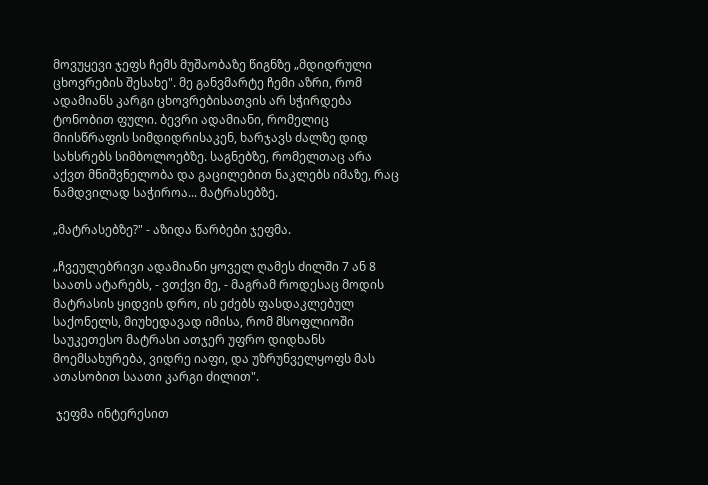მოვუყევი ჯეფს ჩემს მუშაობაზე წიგნზე „მდიდრული ცხოვრების შესახე". მე განვმარტე ჩემი აზრი, რომ ადამიანს კარგი ცხოვრებისათვის არ სჭირდება ტონობით ფული. ბევრი ადამიანი, რომელიც მიისწრაფის სიმდიდრისაკენ, ხარჯავს ძალზე დიდ სახსრებს სიმბოლოებზე. საგნებზე, რომელთაც არა აქვთ მნიშვნელობა და გაცილებით ნაკლებს იმაზე, რაც ნამდვილად საჭიროა... მატრასებზე.

„მატრასებზე?" - აზიდა წარბები ჯეფმა.

„ჩვეულებრივი ადამიანი ყოველ ღამეს ძილში 7 ან 8 საათს ატარებს, - ვთქვი მე, - მაგრამ როდესაც მოდის მატრასის ყიდვის დრო, ის ეძებს ფასდაკლებულ საქონელს, მიუხედავად იმისა, რომ მსოფლიოში საუკეთესო მატრასი ათჯერ უფრო დიდხანს მოემსახურება, ვიდრე იაფი, და უზრუნველყოფს მას ათასობით საათი კარგი ძილით".

 ჯეფმა ინტერესით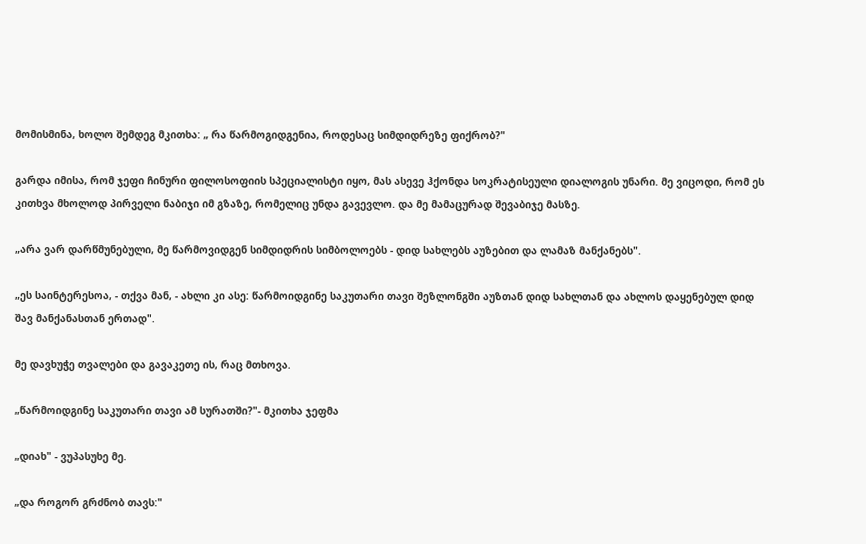მომისმინა, ხოლო შემდეგ მკითხა: „ რა წარმოგიდგენია, როდესაც სიმდიდრეზე ფიქრობ?"

გარდა იმისა, რომ ჯეფი ჩინური ფილოსოფიის სპეციალისტი იყო, მას ასევე ჰქონდა სოკრატისეული დიალოგის უნარი. მე ვიცოდი, რომ ეს კითხვა მხოლოდ პირველი ნაბიჯი იმ გზაზე, რომელიც უნდა გავევლო. და მე მამაცურად შევაბიჯე მასზე.

„არა ვარ დარწმუნებული, მე წარმოვიდგენ სიმდიდრის სიმბოლოებს - დიდ სახლებს აუზებით და ლამაზ მანქანებს".

„ეს საინტერესოა, - თქვა მან, - ახლი კი ასე: წარმოიდგინე საკუთარი თავი შეზლონგში აუზთან დიდ სახლთან და ახლოს დაყენებულ დიდ შავ მანქანასთან ერთად".

მე დავხუჭე თვალები და გავაკეთე ის, რაც მთხოვა.

„წარმოიდგინე საკუთარი თავი ამ სურათში?"- მკითხა ჯეფმა

„დიახ" - ვუპასუხე მე.

„და როგორ გრძნობ თავს:"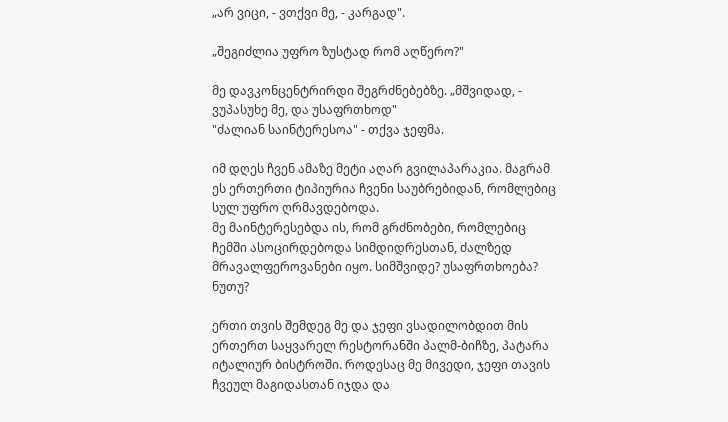„არ ვიცი, - ვთქვი მე, - კარგად".

„შეგიძლია უფრო ზუსტად რომ აღწერო?"

მე დავკონცენტრირდი შეგრძნებებზე. „მშვიდად, - ვუპასუხე მე, და უსაფრთხოდ"
"ძალიან საინტერესოა" - თქვა ჯეფმა.

იმ დღეს ჩვენ ამაზე მეტი აღარ გვილაპარაკია. მაგრამ ეს ერთერთი ტიპიურია ჩვენი საუბრებიდან, რომლებიც  სულ უფრო ღრმავდებოდა.
მე მაინტერესებდა ის, რომ გრძნობები, რომლებიც ჩემში ასოცირდებოდა სიმდიდრესთან, ძალზედ
მრავალფეროვანები იყო. სიმშვიდე? უსაფრთხოება? ნუთუ?

ერთი თვის შემდეგ მე და ჯეფი ვსადილობდით მის ერთერთ საყვარელ რესტორანში პალმ-ბიჩზე, პატარა იტალიურ ბისტროში. როდესაც მე მივედი, ჯეფი თავის ჩვეულ მაგიდასთან იჯდა და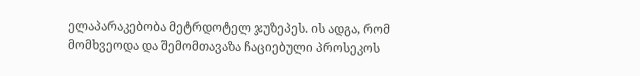ელაპარაკებობა მეტრდოტელ ჯუზეპეს. ის ადგა, რომ მომხვეოდა და შემომთავაზა ჩაციებული პროსეკოს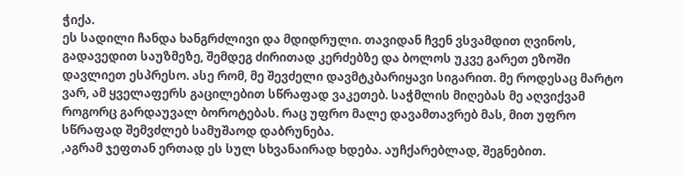ჭიქა.
ეს სადილი ჩანდა ხანგრძლივი და მდიდრული. თავიდან ჩვენ ვსვამდით ღვინოს, გადავედით საუზმეზე, შემდეგ ძირითად კერძებზე და ბოლოს უკვე გარეთ ეზოში დავლიეთ ესპრესო. ასე რომ, მე შევძელი დავმტკბარიყავი სიგარით. მე როდესაც მარტო ვარ, ამ ყველაფერს გაცილებით სწრაფად ვაკეთებ. საჭმლის მიღებას მე აღვიქვამ როგორც გარდაუვალ ბოროტებას. რაც უფრო მალე დავამთავრებ მას, მით უფრო სწრაფად შემვძლებ სამუშაოდ დაბრუნება.
,აგრამ ჯეფთან ერთად ეს სულ სხვანაირად ხდება. აუჩქარებლად, შეგნებით.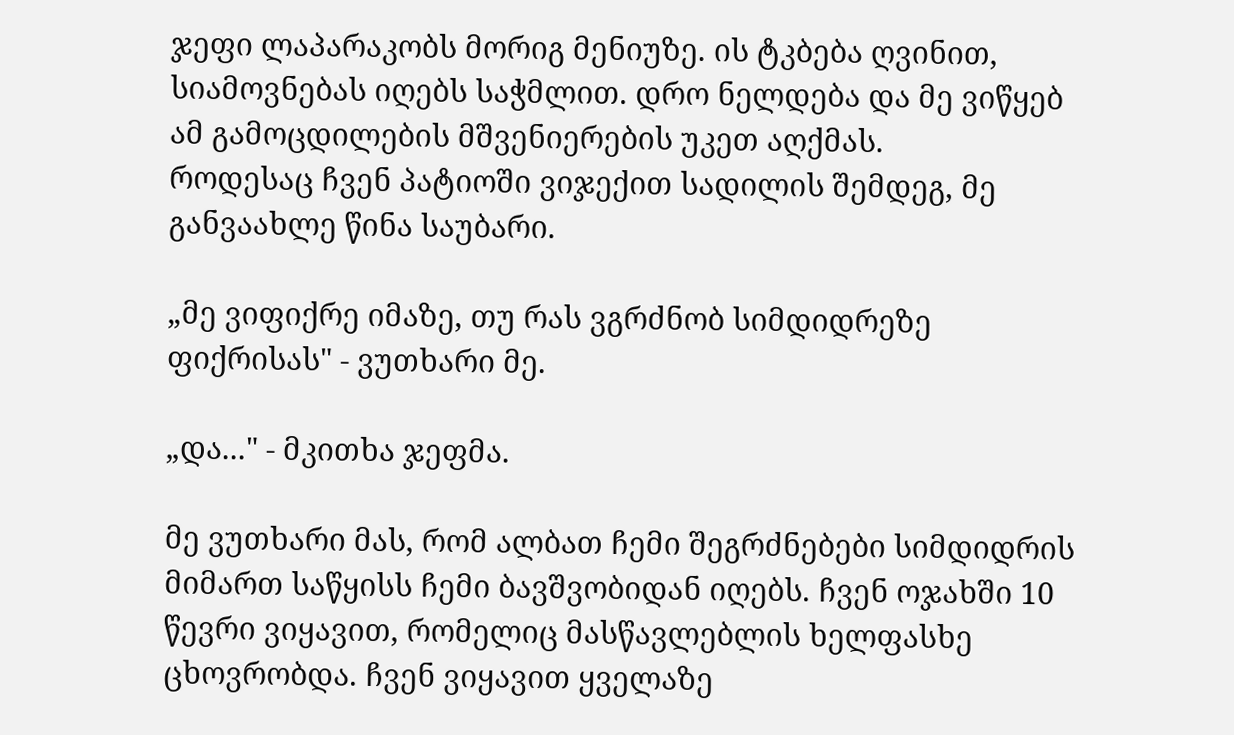ჯეფი ლაპარაკობს მორიგ მენიუზე. ის ტკბება ღვინით, სიამოვნებას იღებს საჭმლით. დრო ნელდება და მე ვიწყებ ამ გამოცდილების მშვენიერების უკეთ აღქმას.
როდესაც ჩვენ პატიოში ვიჯექით სადილის შემდეგ, მე განვაახლე წინა საუბარი.

„მე ვიფიქრე იმაზე, თუ რას ვგრძნობ სიმდიდრეზე ფიქრისას" - ვუთხარი მე.

„და..." - მკითხა ჯეფმა.

მე ვუთხარი მას, რომ ალბათ ჩემი შეგრძნებები სიმდიდრის მიმართ საწყისს ჩემი ბავშვობიდან იღებს. ჩვენ ოჯახში 10 წევრი ვიყავით, რომელიც მასწავლებლის ხელფასხე ცხოვრობდა. ჩვენ ვიყავით ყველაზე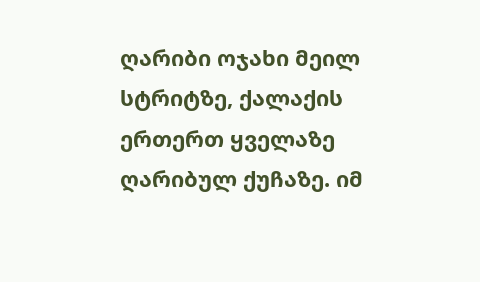ღარიბი ოჯახი მეილ სტრიტზე, ქალაქის ერთერთ ყველაზე ღარიბულ ქუჩაზე. იმ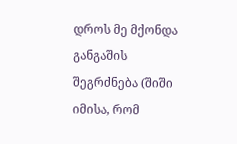დროს მე მქონდა განგაშის შეგრძნება (შიში იმისა, რომ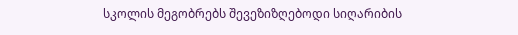სკოლის მეგობრებს შევეზიზღებოდი სიღარიბის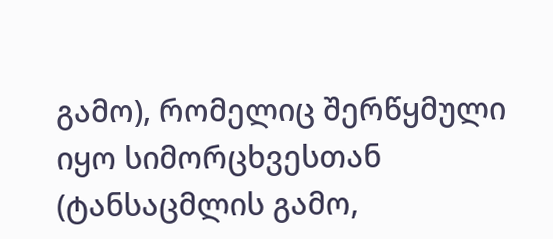გამო), რომელიც შერწყმული იყო სიმორცხვესთან (ტანსაცმლის გამო,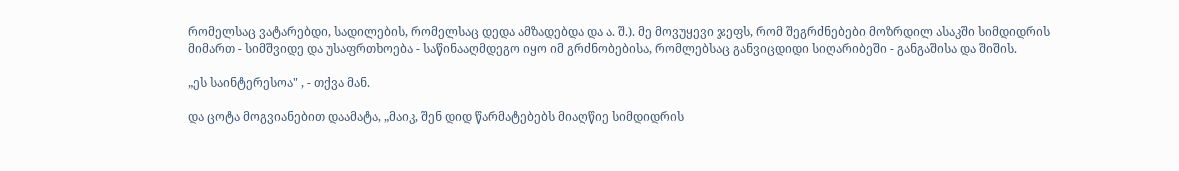რომელსაც ვატარებდი, სადილების, რომელსაც დედა ამზადებდა და ა. შ.). მე მოვუყევი ჯეფს, რომ შეგრძნებები მოზრდილ ასაკში სიმდიდრის მიმართ - სიმშვიდე და უსაფრთხოება - საწინააღმდეგო იყო იმ გრძნობებისა, რომლებსაც განვიცდიდი სიღარიბეში - განგაშისა და შიშის.

„ეს საინტერესოა" , - თქვა მან.

და ცოტა მოგვიანებით დაამატა, „მაიკ, შენ დიდ წარმატებებს მიაღწიე სიმდიდრის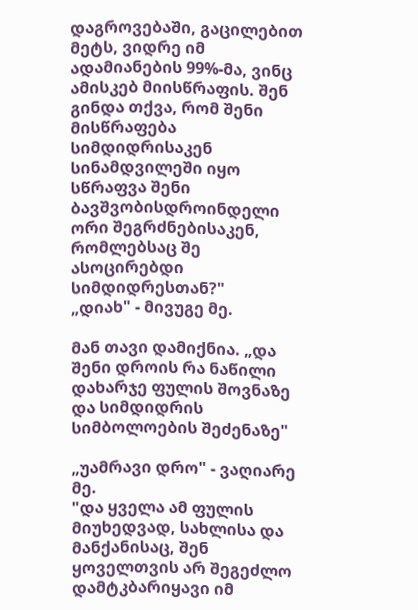დაგროვებაში, გაცილებით მეტს, ვიდრე იმ ადამიანების 99%-მა, ვინც ამისკებ მიისწრაფის. შენ გინდა თქვა, რომ შენი მისწრაფება სიმდიდრისაკენ სინამდვილეში იყო სწრაფვა შენი ბავშვობისდროინდელი ორი შეგრძნებისაკენ, რომლებსაც შე ასოცირებდი სიმდიდრესთან?"
„დიახ" - მივუგე მე.

მან თავი დამიქნია. „და შენი დროის რა ნაწილი დახარჯე ფულის შოვნაზე და სიმდიდრის სიმბოლოების შეძენაზე"

„უამრავი დრო" - ვაღიარე მე.
"და ყველა ამ ფულის მიუხედვად, სახლისა და მანქანისაც, შენ ყოველთვის არ შეგეძლო დამტკბარიყავი იმ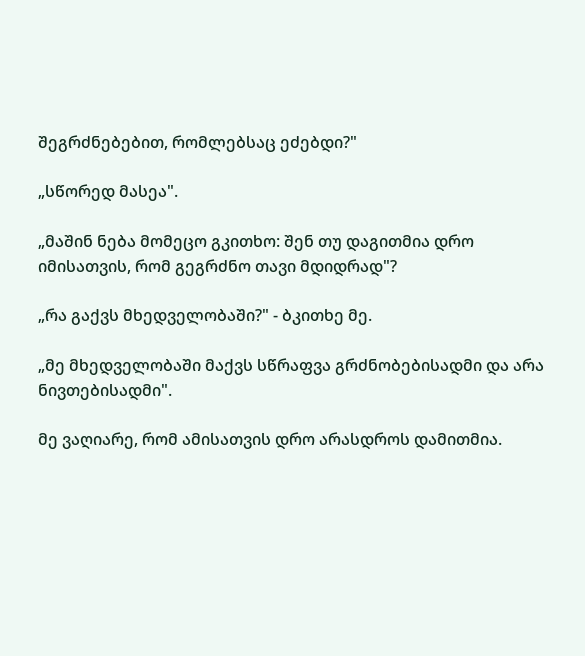შეგრძნებებით, რომლებსაც ეძებდი?"

„სწორედ მასეა".

„მაშინ ნება მომეცო გკითხო: შენ თუ დაგითმია დრო იმისათვის, რომ გეგრძნო თავი მდიდრად"?

„რა გაქვს მხედველობაში?" - ბკითხე მე.

„მე მხედველობაში მაქვს სწრაფვა გრძნობებისადმი და არა ნივთებისადმი".

მე ვაღიარე, რომ ამისათვის დრო არასდროს დამითმია.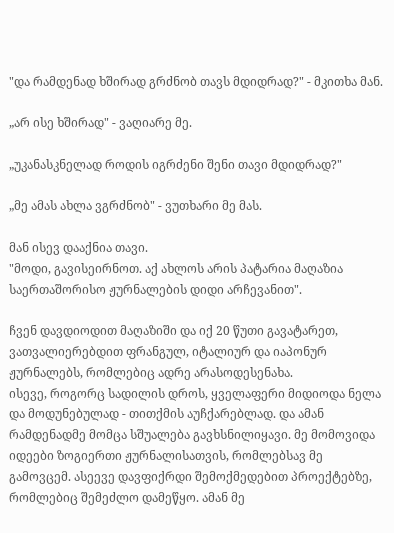"და რამდენად ხშირად გრძნობ თავს მდიდრად?" - მკითხა მან.

„არ ისე ხშირად" - ვაღიარე მე.

„უკანასკნელად როდის იგრძენი შენი თავი მდიდრად?"

„მე ამას ახლა ვგრძნობ" - ვუთხარი მე მას.

მან ისევ დააქნია თავი.
"მოდი, გავისეირნოთ. აქ ახლოს არის პატარია მაღაზია საერთაშორისო ჟურნალების დიდი არჩევანით".

ჩვენ დავდიოდით მაღაზიში და იქ 20 წუთი გავატარეთ, ვათვალიერებდით ფრანგულ, იტალიურ და იაპონურ ჟურნალებს, რომლებიც ადრე არასოდესენახა.
ისევე, როგორც სადილის დროს, ყველაფერი მიდიოდა ნელა და მოდუნებულად - თითქმის აუჩქარებლად. და ამან რამდენადმე მომცა სშუალება გავხსნილიყავი. მე მომოვიდა იდეები ზოგიერთი ჟურნალისათვის, რომლებსავ მე გამოვცემ. ასეევე დავფიქრდი შემოქმედებით პროექტებზე, რომლებიც შემეძლო დამეწყო. ამან მე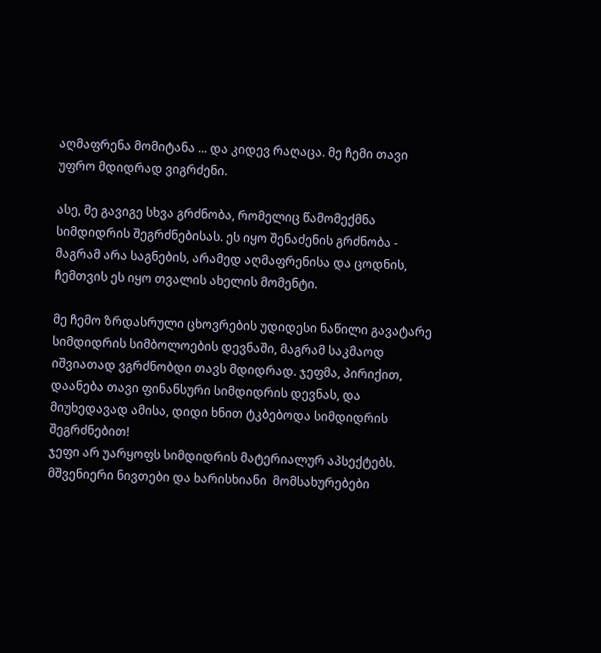აღმაფრენა მომიტანა ... და კიდევ რაღაცა. მე ჩემი თავი უფრო მდიდრად ვიგრძენი.

ასე, მე გავიგე სხვა გრძნობა, რომელიც წამომექმნა სიმდიდრის შეგრძნებისას. ეს იყო შენაძენის გრძნობა - მაგრამ არა საგნების, არამედ აღმაფრენისა და ცოდნის,
ჩემთვის ეს იყო თვალის ახელის მომენტი.

მე ჩემო ზრდასრული ცხოვრების უდიდესი ნაწილი გავატარე სიმდიდრის სიმბოლოების დევნაში, მაგრამ საკმაოდ იშვიათად ვგრძნობდი თავს მდიდრად. ჯეფმა, პირიქით, დაანება თავი ფინანსური სიმდიდრის დევნას, და მიუხედავად ამისა, დიდი ხნით ტკბებოდა სიმდიდრის შეგრძნებით!
ჯეფი არ უარყოფს სიმდიდრის მატერიალურ აპსექტებს. მშვენიერი ნივთები და ხარისხიანი  მომსახურებები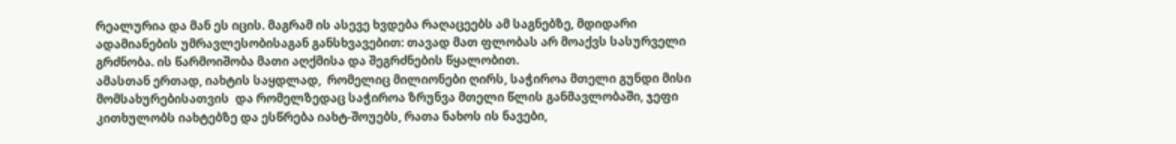რეალურია და მან ეს იცის. მაგრამ ის ასევე ხვდება რაღაცეებს ამ საგნებზე, მდიდარი ადამიანების უმრავლესობისაგან განსხვავებით: თავად მათ ფლობას არ მოაქვს სასურველი გრძნობა. ის წარმოიშობა მათი აღქმისა და შეგრძნების წყალობით.
ამასთან ერთად, იახტის საყდლად,  რომელიც მილიონები ღირს, საჭიროა მთელი გუნდი მისი მომსახურებისათვის  და რომელზედაც საჭიროა ზრუნვა მთელი წლის განმავლობაში, ჯეფი კითხულობს იახტებზე და ესწრება იახტ-შოუებს, რათა ნახოს ის ნავები,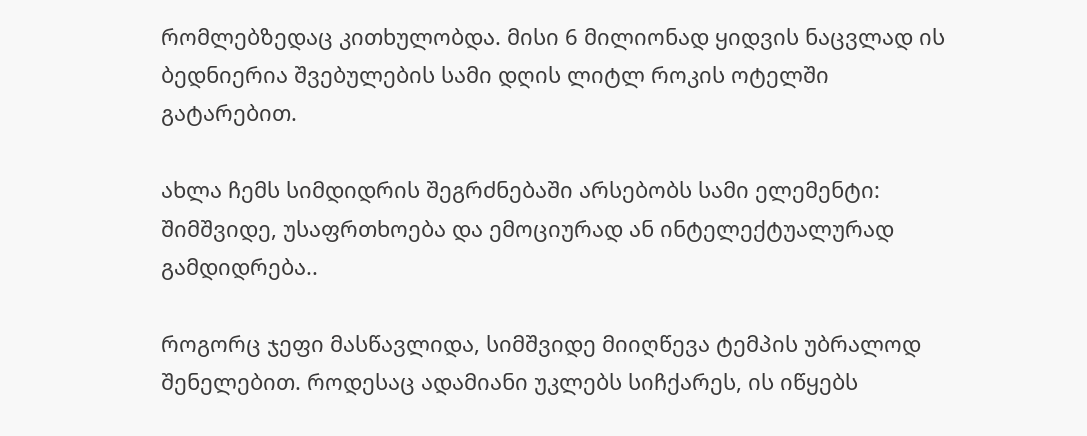რომლებზედაც კითხულობდა. მისი 6 მილიონად ყიდვის ნაცვლად ის ბედნიერია შვებულების სამი დღის ლიტლ როკის ოტელში გატარებით.

ახლა ჩემს სიმდიდრის შეგრძნებაში არსებობს სამი ელემენტი: შიმშვიდე, უსაფრთხოება და ემოციურად ან ინტელექტუალურად გამდიდრება..

როგორც ჯეფი მასწავლიდა, სიმშვიდე მიიღწევა ტემპის უბრალოდ შენელებით. როდესაც ადამიანი უკლებს სიჩქარეს, ის იწყებს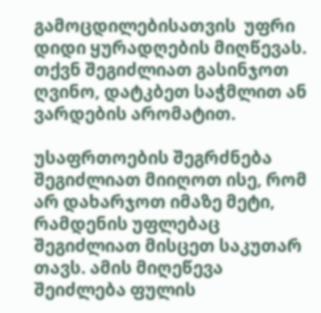გამოცდილებისათვის  უფრი დიდი ყურადღების მიღწევას. თქვნ შეგიძლიათ გასინჯოთ ღვინო, დატკბეთ საჭმლით ან ვარდების არომატით.

უსაფრთოების შეგრძნება შეგიძლიათ მიიღოთ ისე, რომ არ დახარჯოთ იმაზე მეტი, რამდენის უფლებაც შეგიძლიათ მისცეთ საკუთარ თავს. ამის მიღეწევა შეიძლება ფულის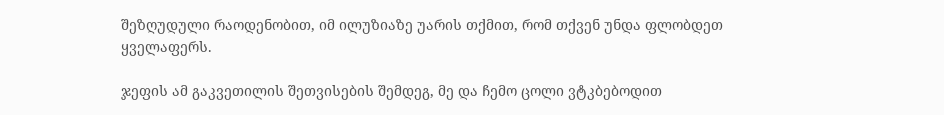შეზღუდული რაოდენობით, იმ ილუზიაზე უარის თქმით, რომ თქვენ უნდა ფლობდეთ ყველაფერს.

ჯეფის ამ გაკვეთილის შეთვისების შემდეგ, მე და ჩემო ცოლი ვტკბებოდით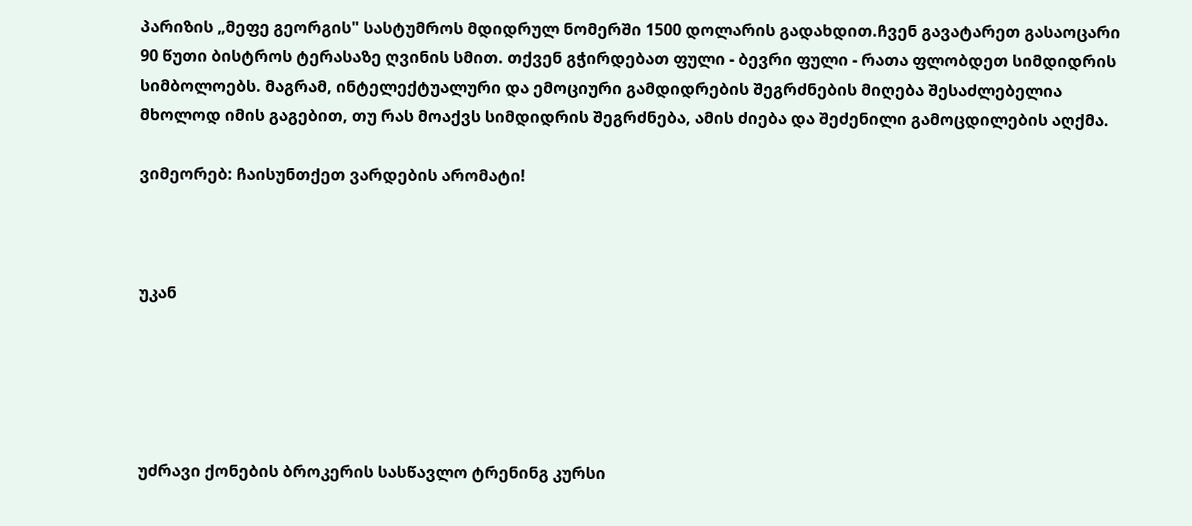პარიზის „მეფე გეორგის" სასტუმროს მდიდრულ ნომერში 1500 დოლარის გადახდით.ჩვენ გავატარეთ გასაოცარი 90 წუთი ბისტროს ტერასაზე ღვინის სმით. თქვენ გჭირდებათ ფული - ბევრი ფული - რათა ფლობდეთ სიმდიდრის სიმბოლოებს. მაგრამ, ინტელექტუალური და ემოციური გამდიდრების შეგრძნების მიღება შესაძლებელია მხოლოდ იმის გაგებით, თუ რას მოაქვს სიმდიდრის შეგრძნება, ამის ძიება და შეძენილი გამოცდილების აღქმა.

ვიმეორებ: ჩაისუნთქეთ ვარდების არომატი!



უკან





უძრავი ქონების ბროკერის სასწავლო ტრენინგ კურსი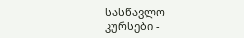სასწავლო კურსები -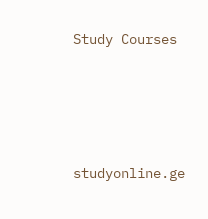Study Courses





studyonline.ge